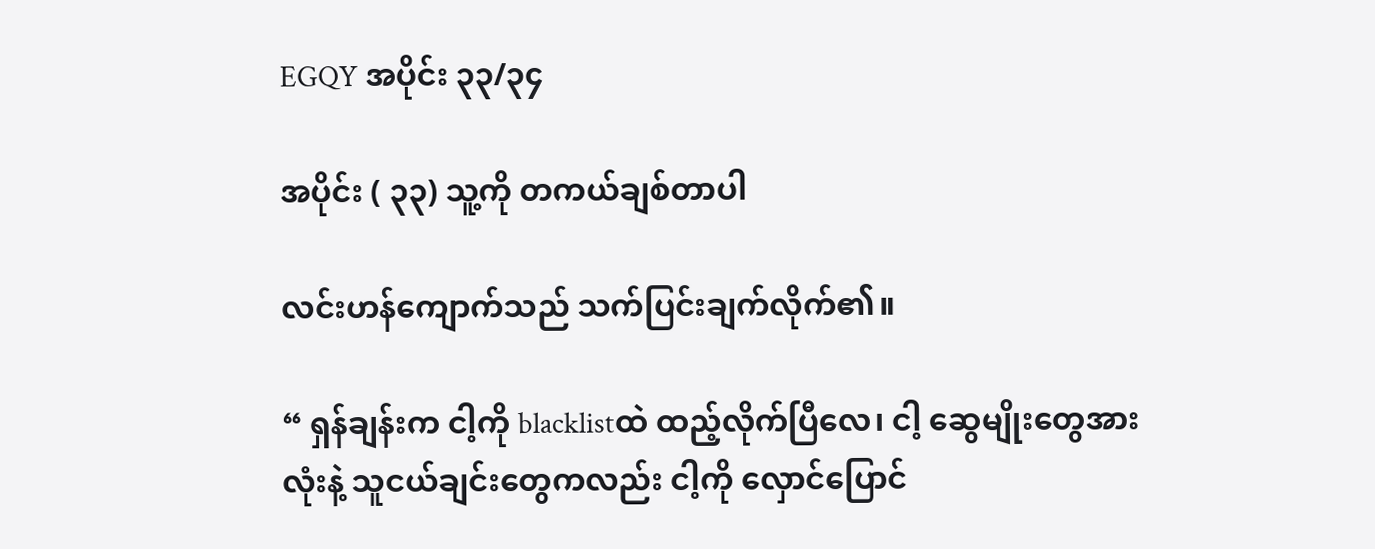EGQY အပိုင်း ၃၃/၃၄

အပိုင်း ( ၃၃) သူ့ကို တကယ်ချစ်တာပါ

လင်းဟန်ကျောက်သည် သက်ပြင်းချက်လိုက်၏။

“ ရှန်ချန်းက ငါ့ကို blacklistထဲ ထည့်လိုက်ပြီလေ၊ ငါ့ ဆွေမျိုးတွေအားလုံးနဲ့ သူငယ်ချင်းတွေကလည်း ငါ့ကို လှောင်ပြောင်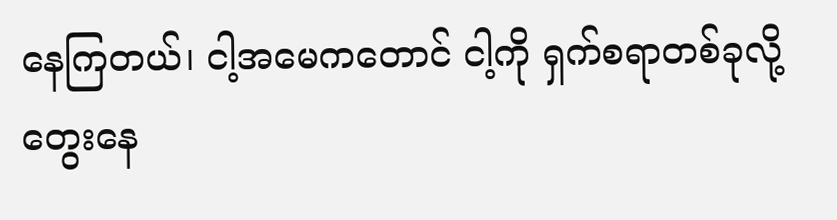နေကြတယ်၊ ငါ့အမေကတောင် ငါ့ကို ရှက်စရာတစ်ခုလို့ တွေးနေ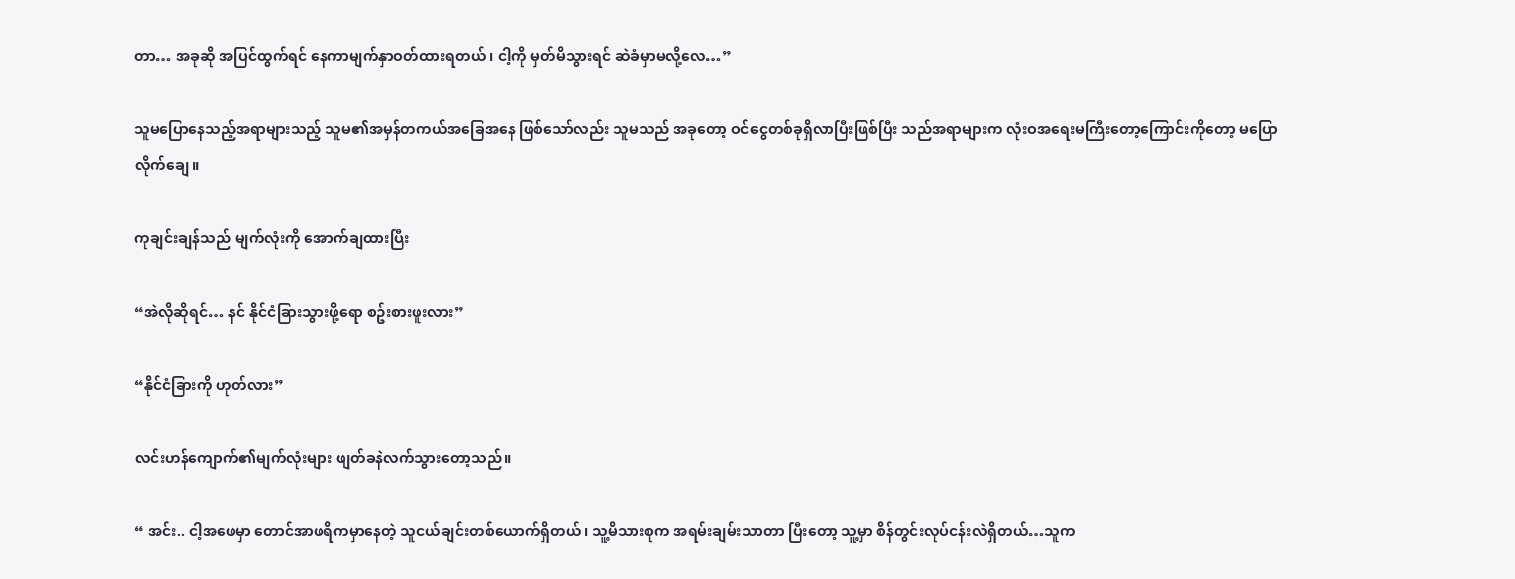တာ… အခုဆို အပြင်ထွက်ရင် နေကာမျက်နှာဝတ်ထားရတယ်၊ ငါ့ကို မှတ်မိသွားရင် ဆဲခံမှာမလို့လေ…”

သူမပြောနေသည့်အရာများသည့် သူမ၏အမှန်တကယ်အခြေအနေ ဖြစ်သော်လည်း သူမသည် အခုတော့ ဝင်ငွေတစ်ခုရှိလာပြီးဖြစ်ပြီး သည်အရာများက လုံးဝအရေးမကြီးတော့ကြောင်းကိုတော့ မပြောလိုက်ချေ။

ကုချင်းချန်သည် မျက်လုံးကို အောက်ချထားပြီး

“အဲလိုဆိုရင်… နင် နိုင်ငံခြားသွားဖို့ရော စဥ်းစားဖူးလား”

“နိုင်ငံခြားကို ဟုတ်လား”

လင်းဟန်ကျောက်၏မျက်လုံးများ ဖျတ်ခနဲလက်သွားတော့သည်။

“ အင်း.. ငါ့အဖေမှာ တောင်အာဖရိကမှာနေတဲ့ သူငယ်ချင်းတစ်ယောက်ရှိတယ်၊ သူ့မိသားစုက အရမ်းချမ်းသာတာ ပြီးတော့ သူ့မှာ စိန်တွင်းလုပ်ငန်းလဲရှိတယ်…သူက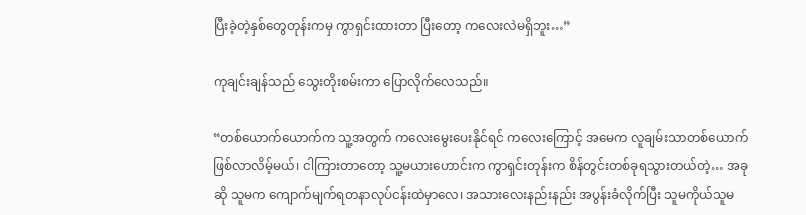ပြီးခဲ့တဲ့နှစ်တွေတုန်းကမှ ကွာရှင်းထားတာ ပြီးတော့ ကလေးလဲမရှိဘူး…”

ကုချင်းချန်သည် သွေးတိုးစမ်းကာ ပြောလိုက်လေသည်။

“တစ်ယောက်ယောက်က သူ့အတွက် ကလေးမွေးပေးနိုင်ရင် ကလေးကြောင့် အမေက လူချမ်းသာတစ်ယောက် ဖြစ်လာလိမ့်မယ်၊ ငါကြားတာတော့ သူ့မယားဟောင်းက ကွာရှင်းတုန်းက စိန်တွင်းတစ်ခုရသွားတယ်တဲ့… အခုဆို သူမက ကျောက်မျက်ရတနာလုပ်ငန်းထဲမှာလေ၊ အသားလေးနည်းနည်း အပွန်းခံလိုက်ပြီး သူမကိုယ်သူမ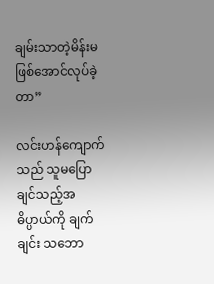ချမ်းသာတဲ့မိန်းမဖြစ်အောင်လုပ်ခဲ့တာ”

လင်းဟန်ကျောက်သည် သူမပြောချင်သည့်အဓိပ္ပာယ်ကို ချက်ချင်း သဘော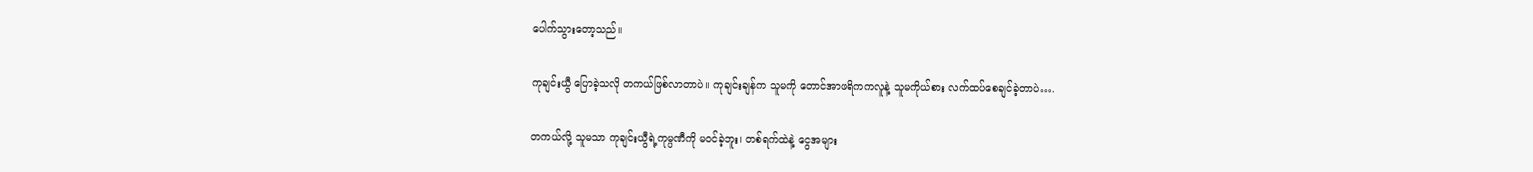ပေါက်သွားတော့သည်။

ကုချင်းယွီ ပြောခဲ့သလို တကယ်ဖြစ်လာတာပဲ။ ကုချင်းချန်က သူမကို တောင်အာဖရိကကလူနဲ့ သူမကိုယ်စား လက်ထပ်စေချင်ခဲ့တာပဲ….

တကယ်လို့ သူမသာ ကုချင်းယွီရဲ့ကုမ္ပဏီကို မဝင်ခဲ့ဘူး၊ တစ်ရက်ထဲနဲ့ ငွေအများ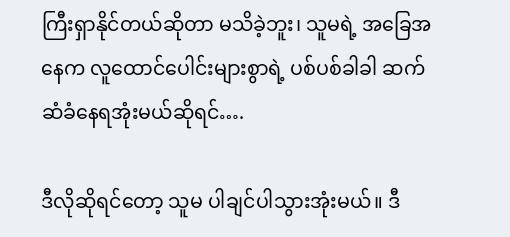ကြီးရှာနိုင်တယ်ဆိုတာ မသိခဲ့ဘူး၊ သူမရဲ့ အခြေအနေက လူထောင်ပေါင်းများစွာရဲ့ ပစ်ပစ်ခါခါ ဆက်ဆံခံနေရအုံးမယ်ဆိုရင်….

ဒီလိုဆိုရင်တော့ သူမ ပါချင်ပါသွားအုံးမယ်။ ဒီ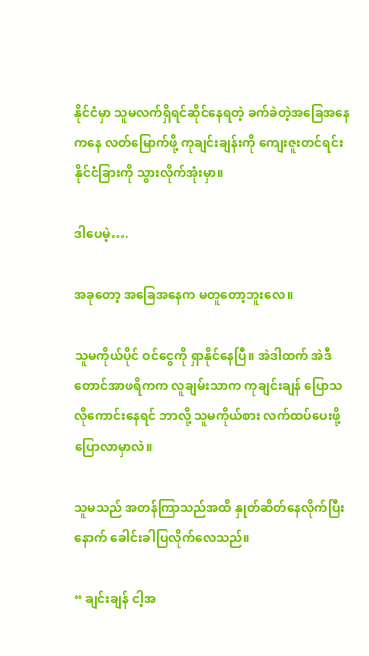နိုင်ငံမှာ သူမလက်ရှိရင်ဆိုင်နေရတဲ့ ခက်ခဲတဲ့အခြေအနေကနေ လတ်မြောက်ဖို့ ကုချင်းချန်းကို ကျေးဇူးတင်ရင်း နိုင်ငံခြားကို သွားလိုက်အုံးမှာ။

ဒါပေမဲ့….

အခုတော့ အခြေအနေက မတူတော့ဘူးလေ။

သူမကိုယ်ပိုင် ဝင်ငွေကို ရှာနိုင်နေပြီ။ အဲဒါထက် အဲဒီတောင်အာဖရိကက လူချမ်းသာက ကုချင်းချန် ပြောသလိုကောင်းနေရင် ဘာလို့ သူမကိုယ်စား လက်ထပ်ပေးဖို့ ပြောလာမှာလဲ။

သူမသည် အတန်ကြာသည်အထိ နှုတ်ဆိတ်နေလိုက်ပြီးနောက် ခေါင်းခါပြလိုက်လေသည်။

“ ချင်းချန် ငါ့အ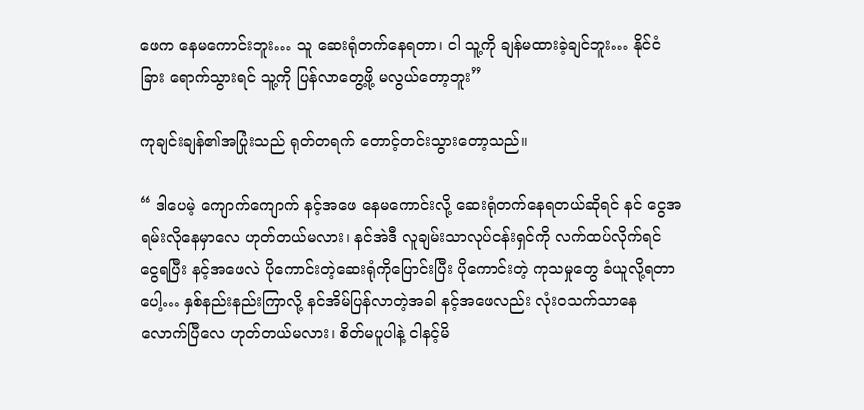ဖေက နေမကောင်းဘူး… သူ ဆေးရုံတက်နေရတာ၊ ငါ သူ့ကို ချန်မထားခဲ့ချင်ဘူး… နိုင်ငံခြား ရောက်သွားရင် သူ့ကို ပြန်လာတွေ့ဖို့ မလွယ်တော့ဘူး”

ကုချင်းချန်၏အပြုံးသည် ရုတ်တရက် တောင့်တင်းသွားတော့သည်။

“ ဒါပေမဲ့ ကျောက်ကျောက် နင့်အဖေ နေမကောင်းလို့ ဆေးရုံတက်နေရတယ်ဆိုရင် နင် ငွေအရမ်းလိုနေမှာလေ ဟုတ်တယ်မလား၊ နင်အဲဒီ လူချမ်းသာလုပ်ငန်းရှင်ကို လက်ထပ်လိုက်ရင် ငွေရပြီး နင့်အဖေလဲ ပိုကောင်းတဲ့ဆေးရုံကိုပြောင်းပြီး ပိုကောင်းတဲ့ ကုသမှုတွေ ခံယူလို့ရတာပေါ့… နှစ်နည်းနည်းကြာလို့ နင်အိမ်ပြန်လာတဲ့အခါ နင့်အဖေလည်း လုံးဝသက်သာနေလောက်ပြီလေ ဟုတ်တယ်မလား၊ စိတ်မပူပါနဲ့ ငါနင့်မိ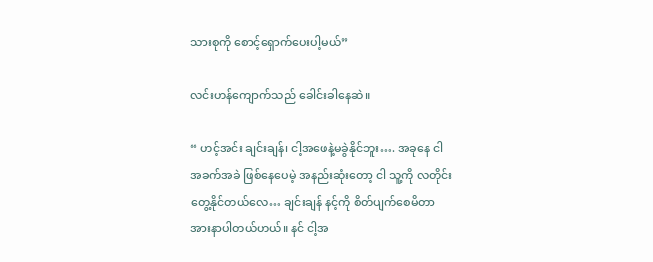သားစုကို စောင့်ရှောက်ပေးပါ့မယ်”

လင်းဟန်ကျောက်သည် ခေါင်းခါနေဆဲ။

“ ဟင့်အင်း ချင်းချန်၊ ငါ့အဖေနဲ့မခွဲနိုင်ဘူး…. အခုနေ ငါ အခက်အခဲ ဖြစ်နေပေမဲ့ အနည်းဆုံးတော့ ငါ သူ့ကို လတိုင်း တွေ့နိုင်တယ်လေ… ချင်းချန် နင့်ကို စိတ်ပျက်စေမိတာ အားနာပါတယ်ဟယ်။ နင် ငါ့အ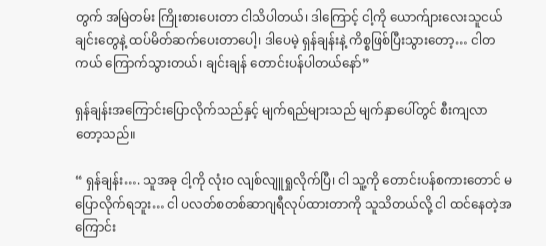တွက် အမြဲတမ်း ကြိုးစားပေးတာ ငါသိပါတယ်၊ ဒါကြောင့် ငါ့ကို ယောက်ျားလေးသူငယ်ချင်းတွေနဲ့ ထပ်မိတ်ဆက်ပေးတာပေါ့၊ ဒါပေမဲ့ ရှန်ချန်းနဲ့ ကိစ္စဖြစ်ပြီးသွားတော့… ငါတကယ် ကြောက်သွားတယ်၊ ချင်းချန် တောင်းပန်ပါတယ်နော်”

ရှန်ချန်းအကြောင်းပြောလိုက်သည်နှင့် မျက်ရည်များသည် မျက်နှာပေါ်တွင် စီးကျလာတော့သည်။

“ ရှန်ချန်း…. သူအခု ငါ့ကို လုံးဝ လျစ်လျူရှုလိုက်ပြီ၊ ငါ သူ့ကို တောင်းပန်စကားတောင် မပြောလိုက်ရဘူး… ငါ ပလတ်စတစ်ဆာဂျရီလုပ်ထားတာကို သူသိတယ်လို့ ငါ ထင်နေတဲ့အကြောင်း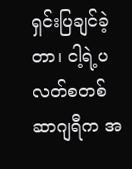ရှင်းပြချင်ခဲ့တာ၊ ငါ့ရဲ့ပလတ်စတစ်ဆာဂျရီက အ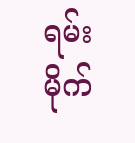ရမ်းမိုက်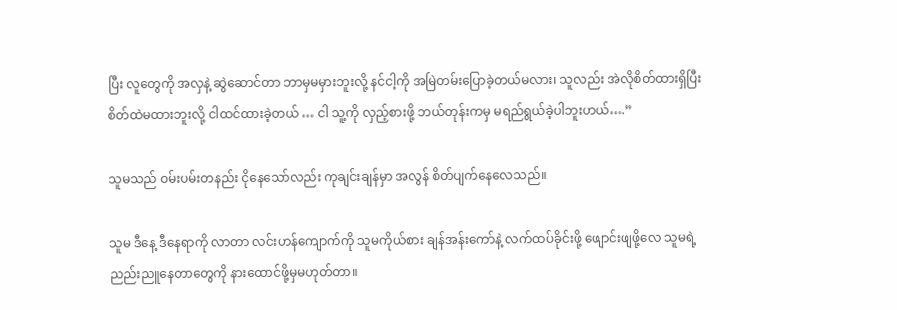ပြီး လူတွေကို အလှနဲ့ ဆွဲဆောင်တာ ဘာမှမမှားဘူးလို့ နင်ငါ့ကို အမြဲတမ်းပြောခဲ့တယ်မလား၊ သူလည်း အဲလိုစိတ်ထားရှိပြီး စိတ်ထဲမထားဘူးလို့ ငါထင်ထားခဲ့တယ် … ငါ သူ့ကို လှည့်စားဖို့ ဘယ်တုန်းကမှ မရည်ရွယ်ခဲ့ပါဘူးဟယ်….”

သူမသည် ဝမ်းပမ်းတနည်း ငိုနေသော်လည်း ကုချင်းချန်မှာ အလွန် စိတ်ပျက်နေလေသည်။

သူမ ဒီနေ့ ဒီနေရာကို လာတာ လင်းဟန်ကျောက်ကို သူမကိုယ်စား ချန်အန်းကော်နဲ့ လက်ထပ်ခိုင်းဖို့ ဖျောင်းဖျဖို့လေ သူမရဲ့ညည်းညူနေတာတွေကို နားထောင်ဖို့မှမဟုတ်တာ။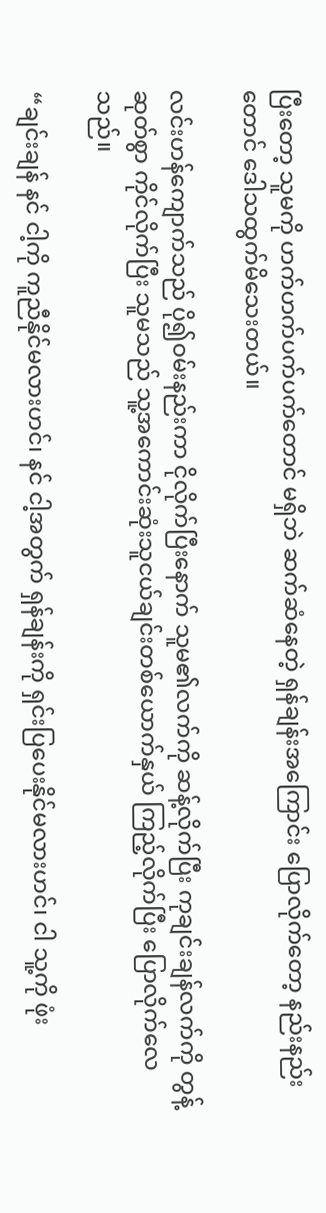ပြီးတော့ သူမကို ဟက်ဟက်ပက်ပက်တောင် မရှိဘဲ ဆက်ဆံနေတဲ့ ရှန်ချန်းအကြောင်း ပြောလိုက်တော့ နည်းနည်းတောင် ဒေါသထွက်မိသေးတယ်။

လင်းဟန်ကျောက်သည် ပို၍ဝမ်းနည်းကာ ငိုလိုက်ပြီးနောက် သူမ၏လက်ကို ဆန့်လိုက်ပြီး ကုချင်းချန်လက်ကို တွန့်ဆုတ်စွာ ကိုင်လိုက်ပြီး သူမသည် သူ့အကောင်းဆုံးသူငယ်ချင်းတစ်ယောက်နှယ် ကြည့်လိုက်ပြီး ပြောလိုက်လေသည်။

“ချင်းချန် နင် ငါ့ကို ကူညီနိုင်မလားဟင်၊ နင် ငါ့အတွက် ရှန်ချန်းကို ရှင်းပြပေးနိုင်မလားဟင်၊ ငါ သူ့ကို ဖုံး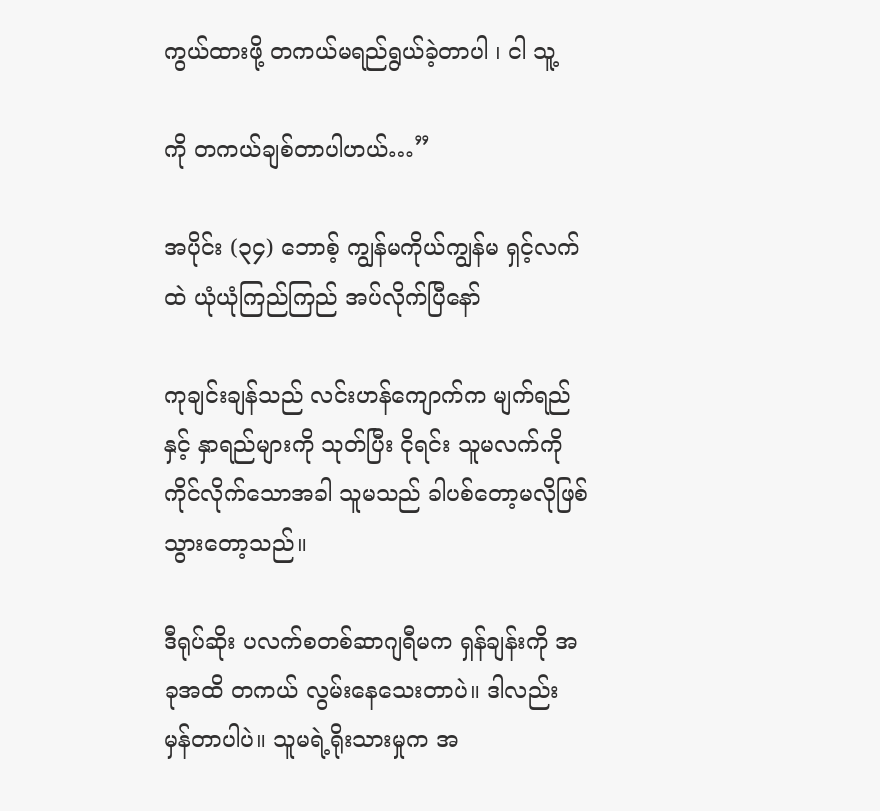ကွယ်ထားဖို့ တကယ်မရည်ရွယ်ခဲ့တာပါ ၊ ငါ သူ့

ကို တကယ်ချစ်တာပါဟယ်…”

အပိုင်း (၃၄) ဘောစ့် ကျွန်မကိုယ်ကျွန်မ ရှင့်လက်ထဲ ယုံယုံကြည်ကြည် အပ်လိုက်ပြီနော်

ကုချင်းချန်သည် လင်းဟန်ကျောက်က မျက်ရည်နှင့် နှာရည်များကို သုတ်ပြီး ငိုရင်း သူမလက်ကို ကိုင်လိုက်သောအခါ သူမသည် ခါပစ်တော့မလိုဖြစ်သွားတော့သည်။

ဒီရုပ်ဆိုး ပလက်စတစ်ဆာဂျရီမက ရှန်ချန်းကို အခုအထိ တကယ် လွမ်းနေသေးတာပဲ။ ဒါလည်း မှန်တာပါပဲ။ သူမရဲ့ရိုးသားမှုက အ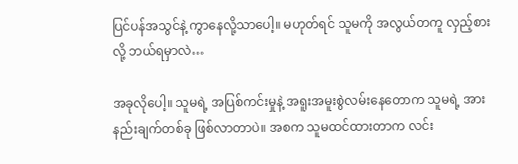ပြင်ပန်အသွင်နဲ့ ကွာနေလို့သာပေါ့။ မဟုတ်ရင် သူမကို အလွယ်တကူ လှည့်စားလို့ ဘယ်ရမှာလဲ…

အခုလိုပေါ့။ သူမရဲ့ အပြစ်ကင်းမှုနဲ့ အရူးအမူးစွဲလမ်းနေတောက သူမရဲ့ အားနည်းချက်တစ်ခု ဖြစ်လာတာပဲ။ အစက သူမထင်ထားတာက လင်း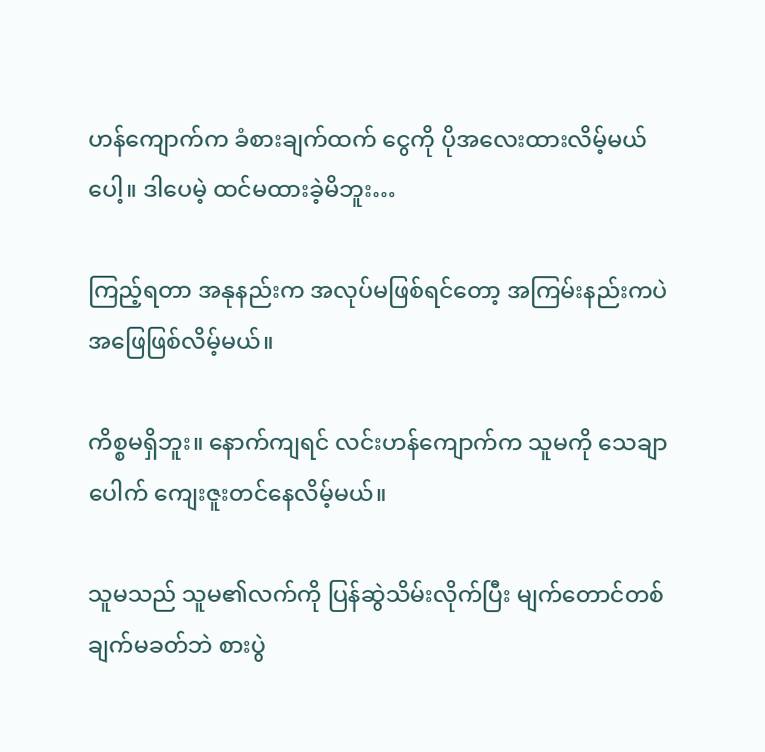ဟန်ကျောက်က ခံစားချက်ထက် ငွေကို ပိုအလေးထားလိမ့်မယ်ပေါ့။ ဒါပေမဲ့ ထင်မထားခဲ့မိဘူး…

ကြည့်ရတာ အနုနည်းက အလုပ်မဖြစ်ရင်တော့ အကြမ်းနည်းကပဲ အဖြေဖြစ်လိမ့်မယ်။

ကိစ္စမရှိဘူး။ နောက်ကျရင် လင်းဟန်ကျောက်က သူမကို သေချာပေါက် ကျေးဇူးတင်နေလိမ့်မယ်။

သူမသည် သူမ၏လက်ကို ပြန်ဆွဲသိမ်းလိုက်ပြီး မျက်တောင်တစ်ချက်မခတ်ဘဲ စားပွဲ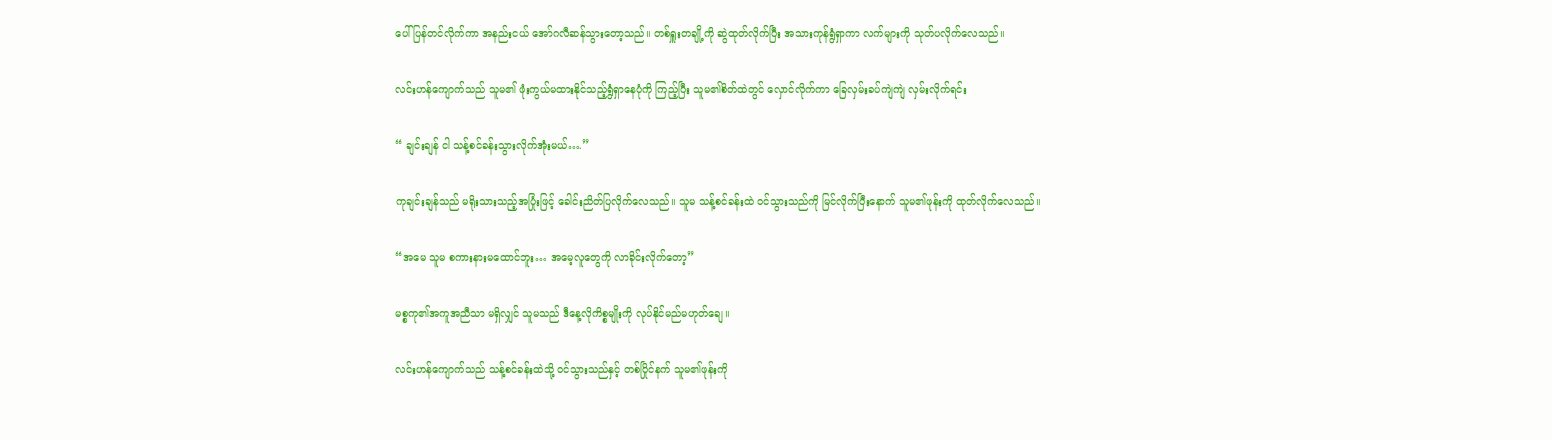ပေါ် ပြန်တင်လိုက်ကာ အနည်းငယ် အော်ဂလီဆန်သွားတော့သည်။ တစ်ရှူးတချို့ကို ဆွဲထုတ်လိုက်ပြီး အသားကုန်ရွံရှာကာ လက်များကို သုတ်ပလိုက်လေသည်။

လင်းဟန်ကျောက်သည် သူမ၏ ဖုံးကွယ်မထားနိုင်သည့်ရွံရှာနေပုံကို ကြည့်ပြီး သူမ၏စိတ်ထဲတွင် လှောင်လိုက်ကာ ခြေလှမ်းခပ်ကျဲကျဲ လှမ်းလိုက်ရင်း

“ ချင်းချန် ငါ သန့်စင်ခန်းသွားလိုက်အုံးမယ်….”

ကုချင်းချန်သည် မရိုးသားသည့်အပြုံးဖြင့် ခေါင်းညိတ်ပြလိုက်လေသည်။ သူမ သန့်စင်ခန်းထဲ ဝင်သွားသည်ကို မြင်လိုက်ပြီးနောက် သူမ၏ဖုန်းကို ထုတ်လိုက်လေသည်။

“အမေ သူမ စကားနားမထောင်ဘူး… အမေ့လူတွေကို လာခိုင်းလိုက်တော့”

မစ္စကု၏အကူအညီသာ မရှိလျှင် သူမသည် ဒီနေ့လိုကိစ္စမျိုးကို လုပ်နိုင်မည်မဟုတ်ချေ။

လင်းဟန်ကျောက်သည် သန့်စင်ခန်းထဲသို့ ဝင်သွားသည်နှင့် တစ်ပြိုင်နက် သူမ၏ဖုန်းကို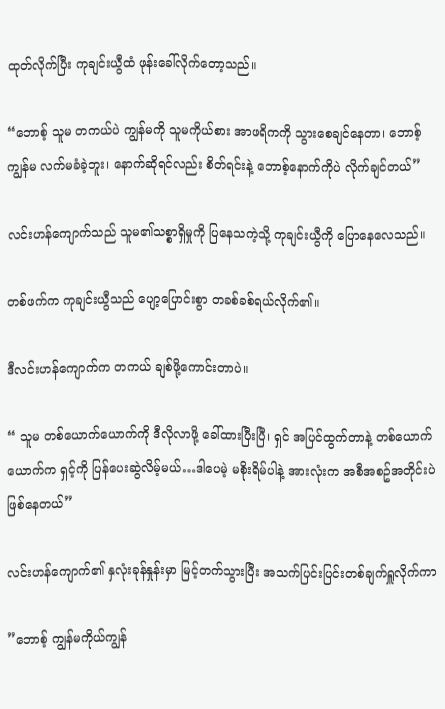ထုတ်လိုက်ပြီး ကုချင်းယွီထံ ဖုန်းခေါ်လိုက်တော့သည်။

“ဘောစ့် သူမ တကယ်ပဲ ကျွန်မကို သူမကိုယ်စား အာဖရိကကို သွားစေချင်နေတာ၊ ဘောစ့် ကျွန်မ လက်မခံခဲ့ဘူး၊ နောက်ဆိုရင်လည်း စိတ်ရင်းနဲ့ ဘောစ့်နောက်ကိုပဲ လိုက်ချင်တယ်”

လင်းဟန်ကျောက်သည် သူမ၏သစ္စာရှိမှုကို ပြနေသကဲ့သို့ ကုချင်းယွီကို ပြောနေလေသည်။

တစ်ဖက်က ကုချင်းယွီသည် ပျော့ပြောင်းစွာ တခစ်ခစ်ရယ်လိုက်၏။

ဒီလင်းဟန်ကျောက်က တကယ် ချစ်ဖို့ကောင်းတာပဲ။

“ သူမ တစ်ယောက်ယောက်ကို ဒီလိုလာဖို့ ခေါ်ထားပြီးပြီ၊ ရှင် အပြင်ထွက်တာနဲ့ တစ်ယောက်ယောက်က ရှင့်ကို ပြန်ပေးဆွဲလိမ့်မယ်…ဒါပေမဲ့ မစိုးရိမ်ပါနဲ့ အားလုံးက အစီအစဥ်အတိုင်းပဲ ဖြစ်နေတယ်”

လင်းဟန်ကျောက်၏ နှလုံးခုန်နှုန်းမှာ မြင့်တက်သွားပြီး အသက်ပြင်းပြင်းတစ်ချက်ရှူလိုက်ကာ

”ဘောစ့် ကျွန်မကိုယ်ကျွန်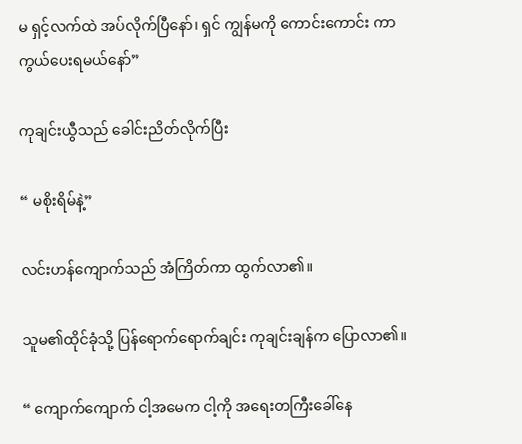မ ရှင့်လက်ထဲ အပ်လိုက်ပြီနော်၊ ရှင် ကျွန်မကို ကောင်းကောင်း ကာကွယ်ပေးရမယ်နော်”

ကုချင်းယွီသည် ခေါင်းညိတ်လိုက်ပြီး

“ မစိုးရိမ်နဲ့”

လင်းဟန်ကျောက်သည် အံကြိတ်ကာ ထွက်လာ၏။

သူမ၏ထိုင်ခုံသို့ ပြန်ရောက်ရောက်ချင်း ကုချင်းချန်က ပြောလာ၏။

“ ကျောက်ကျောက် ငါ့အမေက ငါ့ကို အရေးတကြီးခေါ်နေ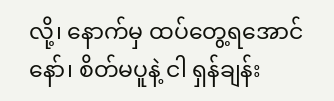လို့၊ နောက်မှ ထပ်တွေ့ရအောင်နော်၊ စိတ်မပူနဲ့ ငါ ရှန်ချန်း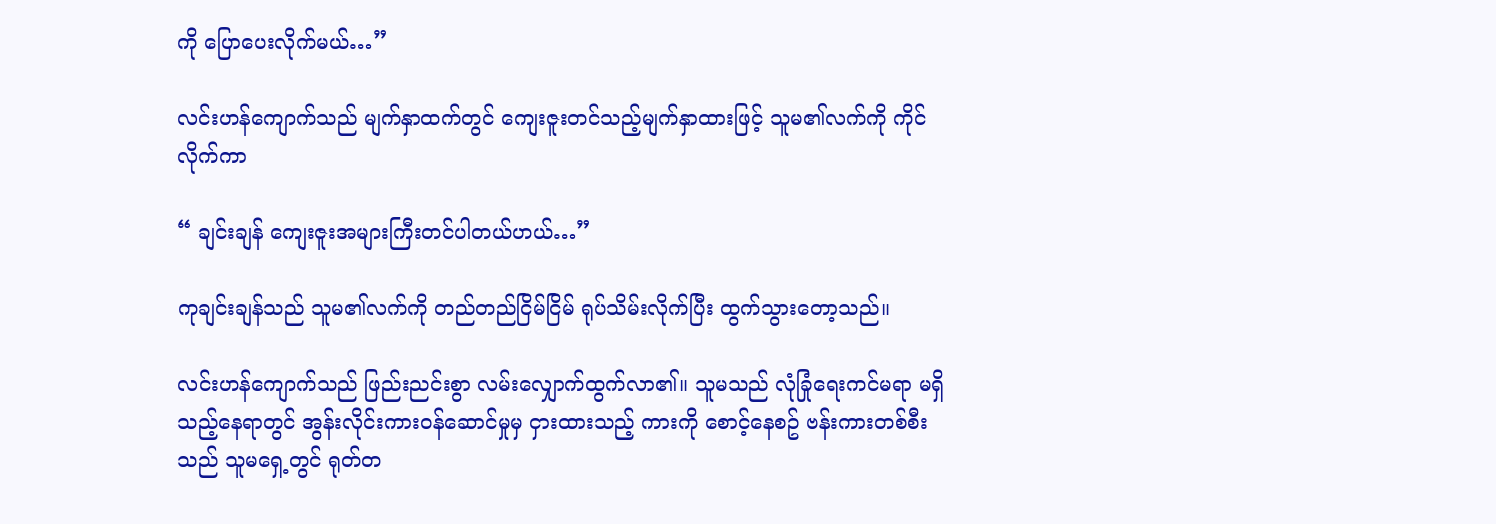ကို ပြောပေးလိုက်မယ်…”

လင်းဟန်ကျောက်သည် မျက်နှာထက်တွင် ကျေးဇူးတင်သည့်မျက်နှာထားဖြင့် သူမ၏လက်ကို ကိုင်လိုက်ကာ

“ ချင်းချန် ကျေးဇူးအများကြီးတင်ပါတယ်ဟယ်…”

ကုချင်းချန်သည် သူမ၏လက်ကို တည်တည်ငြိမ်ငြိမ် ရုပ်သိမ်းလိုက်ပြီး ထွက်သွားတော့သည်။

လင်းဟန်ကျောက်သည် ဖြည်းညင်းစွာ လမ်းလျှောက်ထွက်လာ၏။ သူမသည် လုံခြုံရေးကင်မရာ မရှိသည့်နေရာတွင် အွန်းလိုင်းကားဝန်ဆောင်မှုမှ ငှားထားသည့် ကားကို စောင့်နေစဥ် ဗန်းကားတစ်စီးသည် သူမရှေ့တွင် ရုတ်တ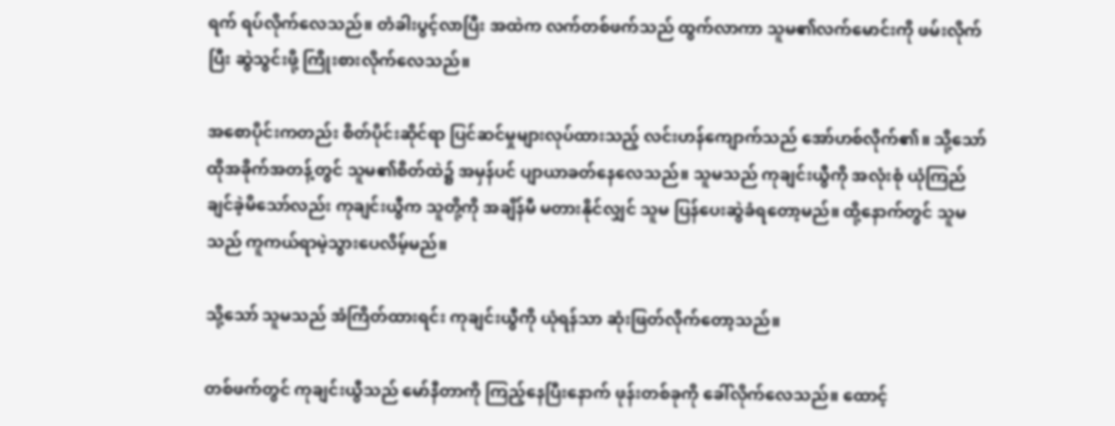ရက် ရပ်လိုက်လေသည်။ တံခါးပွင့်လာပြီး အထဲက လက်တစ်ဖက်သည် ထွက်လာကာ သူမ၏လက်မောင်းကို ဖမ်းလိုက်ပြီး ဆွဲသွင်းဖို့ ကြိုးစားလိုက်လေသည်။

အစောပိုင်းကတည်း စိတ်ပိုင်းဆိုင်ရာ ပြင်ဆင်မှုများလုပ်ထားသည့် လင်းဟန်ကျောက်သည် အော်ဟစ်လိုက်၏။ သို့သော် ထိုအခိုက်အတန့်တွင် သူမ၏စိတ်ထဲ၌ အမှန်ပင် ပျာယာခတ်နေလေသည်။ သူမသည် ကုချင်းယွီကို အလုံးစုံ ယုံကြည်ချင်ခဲ့မိသော်လည်း ကုချင်းယွီက သူတို့ကို အချိန်မီ မတားနိုင်လျှင် သူမ ပြန်ပေးဆွဲခံရတော့မည်။ ထို့နောက်တွင် သူမသည် ကူကယ်ရာမဲ့သွားပေလိမ့်မည်။

သို့သော် သူမသည် အံကြိတ်ထားရင်း ကုချင်းယွီကို ယုံရန်သာ ဆုံးဖြတ်လိုက်တော့သည်။

တစ်ဖက်တွင် ကုချင်းယွီသည် မော်နီတာကို ကြည့်နေပြီးနောက် ဖုန်းတစ်ခုကို ခေါ်လိုက်လေသည်။ ထောင့်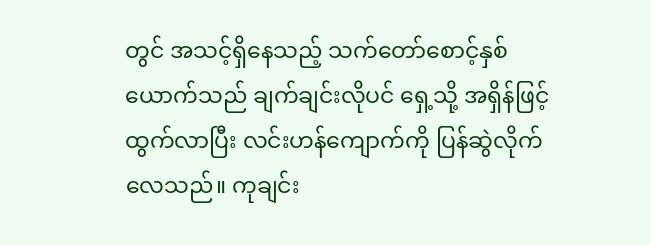တွင် အသင့်ရှိနေသည့် သက်တော်စောင့်နှစ်ယောက်သည် ချက်ချင်းလိုပင် ရှေ့သို့ အရှိန်ဖြင့် ထွက်လာပြီး လင်းဟန်ကျောက်ကို ပြန်ဆွဲလိုက်လေသည်။ ကုချင်း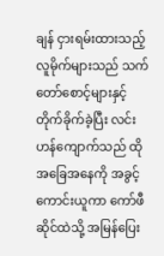ချန် ငှားရမ်းထားသည့် လူမိုက်များသည် သက်တော်စောင့်များနှင့် တိုက်ခိုက်ခဲ့ပြီး လင်းဟန်ကျောက်သည် ထိုအခြေအနေကို အခွင့်ကောင်းယူကာ ကော်ဖီဆိုင်ထဲသို့ အမြန်ပြေး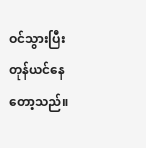ဝင်သွားပြီး တုန်ယင်နေတော့သည်။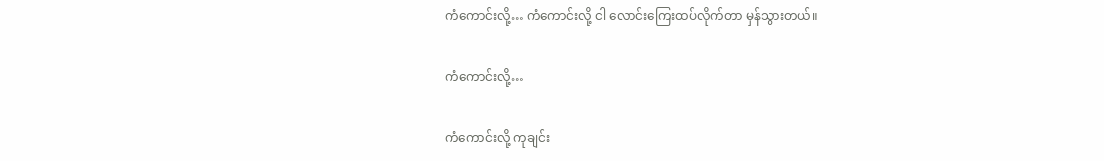ကံကောင်းလို့… ကံကောင်းလို့ ငါ လောင်းကြေးထပ်လိုက်တာ မှန်သွားတယ်။

ကံကောင်းလို့…

ကံကောင်းလို့ ကုချင်း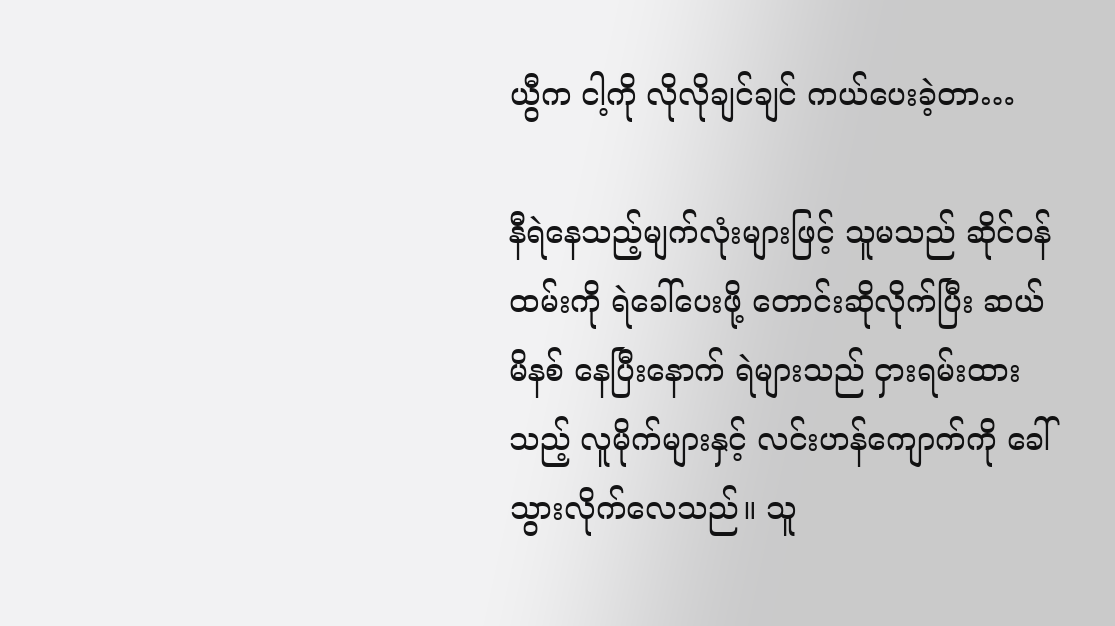ယွီက ငါ့ကို လိုလိုချင်ချင် ကယ်ပေးခဲ့တာ…

နီရဲနေသည့်မျက်လုံးများဖြင့် သူမသည် ဆိုင်ဝန်ထမ်းကို ရဲခေါ်ပေးဖို့ တောင်းဆိုလိုက်ပြီး ဆယ်မိနစ် နေပြီးနောက် ရဲများသည် ငှားရမ်းထားသည့် လူမိုက်များနှင့် လင်းဟန်ကျောက်ကို ခေါ်သွားလိုက်လေသည်။ သူ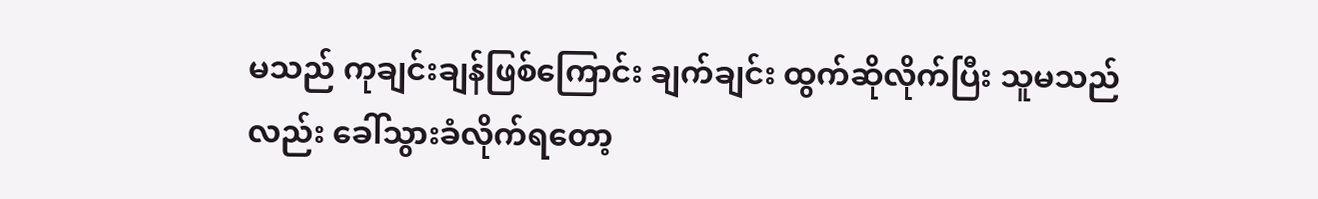မသည် ကုချင်းချန်ဖြစ်ကြောင်း ချက်ချင်း ထွက်ဆိုလိုက်ပြီး သူမသည်လည်း ခေါ်သွားခံလိုက်ရတော့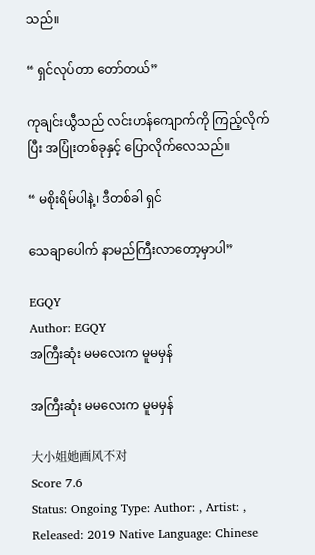သည်။

“ ရှင်လုပ်တာ တော်တယ်”

ကုချင်းယွီသည် လင်းဟန်ကျောက်ကို ကြည့်လိုက်ပြီး အပြုံးတစ်ခုနှင့် ပြောလိုက်လေသည်။

“ မစိုးရိမ်ပါနဲ့၊ ဒီတစ်ခါ ရှင်

သေချာပေါက် နာမည်ကြီးလာတော့မှာပါ”

EGQY
Author: EGQY
အကြီးဆုံး မမလေးက မူမမှန်

အကြီးဆုံး မမလေးက မူမမှန်

大小姐她画风不对
Score 7.6
Status: Ongoing Type: Author: , Artist: , Released: 2019 Native Language: Chinese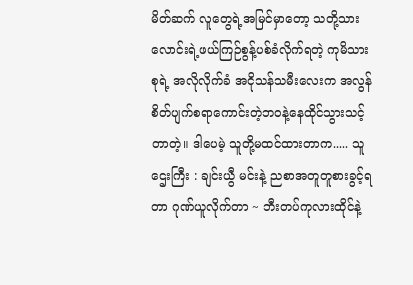မိတ်ဆက် လူတွေရဲ့အမြင်မှာတော့ သတို့သားလောင်းရဲ့ဖယ်ကြဉ်စွန့်ပစ်ခံလိုက်ရတဲ့ ကုမိသားစုရဲ့ အလိုလိုက်ခံ အငိုသန်သမီးလေးက အလွန်စိတ်ပျက်စရာကောင်းတဲ့ဘဝနဲ့နေထိုင်သွားသင့်တာတဲ့။ ဒါပေမဲ့ သူတို့မထင်ထားတာက..... သူဌေးကြီး : ချင်းယွီ မင်းနဲ့ ညစာအတူတူစားခွင့်ရတာ ဂုဏ်ယူလိုက်တာ ~ ဘီးတပ်ကုလားထိုင်နဲ့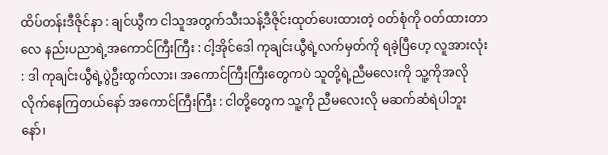ထိပ်တန်းဒီဇိုင်နာ : ချင်ယွီက ငါသူအတွက်သီးသန့်ဒီဇိုင်းထုတ်ပေးထားတဲ့ ဝတ်စုံကို ဝတ်ထားတာလေ နည်းပညာရဲ့အကောင်ကြီးကြီး : ငါ့အိုင်ဒေါ ကုချင်းယွီရဲ့လက်မှတ်ကို ရခဲ့ပြီဟေ့ လူအားလုံး : ဒါ ကုချင်းယွီရဲ့ပွဲဦးထွက်လား၊ အကောင်ကြီးကြီးတွေကပဲ သူတို့ရဲ့ညီမလေးကို သူ့ကိုအလိုလိုက်နေကြတယ်နော် အကောင်ကြီးကြီး : ငါတို့တွေက သူ့ကို ညီမလေးလို မဆက်ဆံရဲပါဘူးနော်၊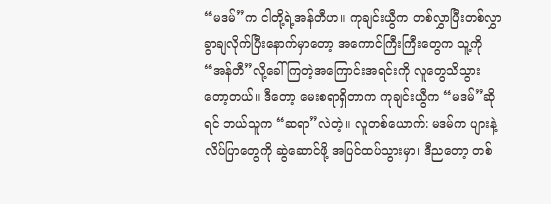“မဒမ်”က ငါတို့ရဲ့အန်တီဟ။ ကုချင်းယွီက တစ်လွှာပြီးတစ်လွှာခွာချလိုက်ပြီးနောက်မှာတော့ အကောင်ကြီးကြီးတွေက သူ့ကို “အန်တီ”လို့ခေါ်ကြတဲ့အကြောင်းအရင်းကို လူတွေသိသွားတော့တယ်။ ဒီတော့ မေးစရာရှိတာက ကုချင်းယွီက “မဒမ်”ဆိုရင် ဘယ်သူက “ဆရာ”လဲတဲ့။ လူတစ်ယောက်: မဒမ်က ပျားနဲ့ လိပ်ပြာတွေကို ဆွဲဆောင်ဖို့ အပြင်ထပ်သွားမှာ၊ ဒီညတော့ တစ်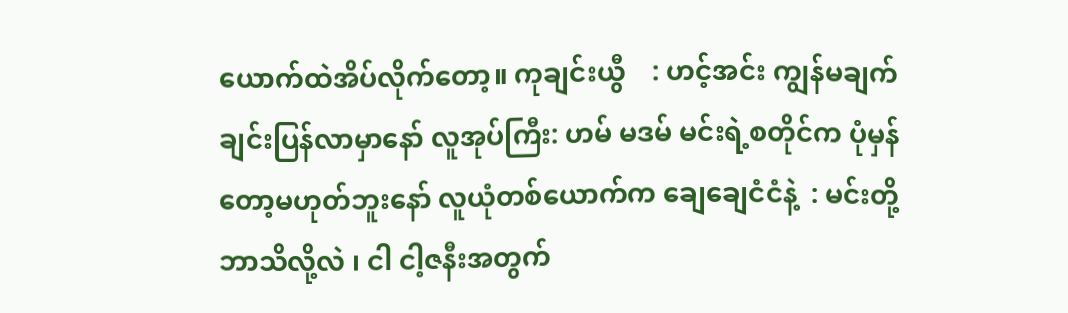ယောက်ထဲအိပ်လိုက်တော့။ ကုချင်းယွီ    : ဟင့်အင်း ကျွန်မချက်ချင်းပြန်လာမှာနော် လူအုပ်ကြီး: ဟမ် မဒမ် မင်းရဲ့စတိုင်က ပုံမှန်တော့မဟုတ်ဘူးနော် လူယုံတစ်ယောက်က ချေချေငံငံနဲ့  : မင်းတို့ဘာသိလို့လဲ ၊ ငါ ငါ့ဇနီးအတွက်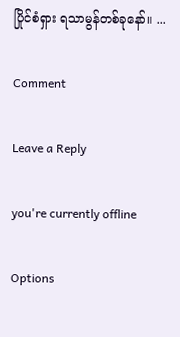ပြိုင်စံရှား ရသာမွန်တစ်ခုနော်။ ...

Comment

Leave a Reply

you're currently offline

Options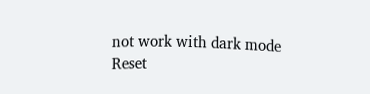not work with dark mode
Reset